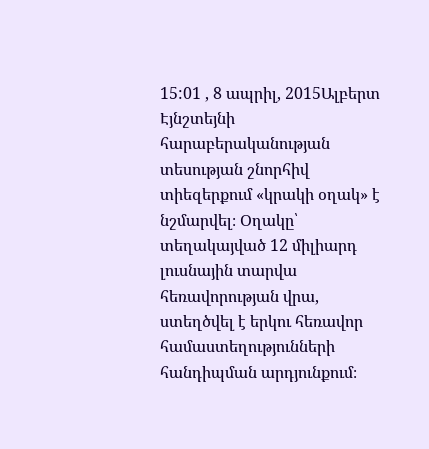15:01 , 8 ապրիլ, 2015Ալբերտ Էյնշտեյնի հարաբերականության տեսության շնորհիվ տիեզերքում «կրակի օղակ» է նշմարվել։ Օղակը՝ տեղակայված 12 միլիարդ լուսնային տարվա հեռավորության վրա, ստեղծվել է երկու հեռավոր համաստեղությունների հանդիպման արդյունքում։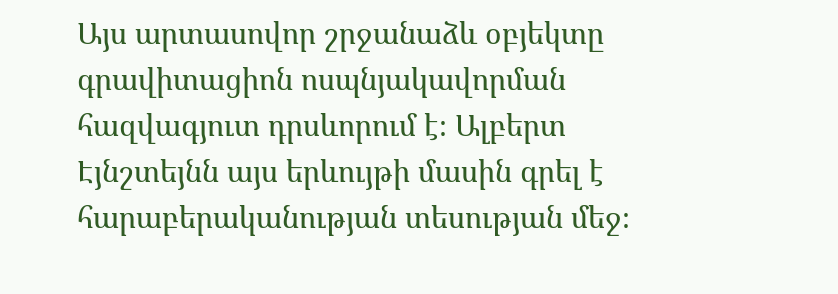Այս արտասովոր շրջանաձև օբյեկտը գրավիտացիոն ոսպնյակավորման հազվագյուտ դրսևորում է։ Ալբերտ Էյնշտեյնն այս երևույթի մասին գրել է հարաբերականության տեսության մեջ։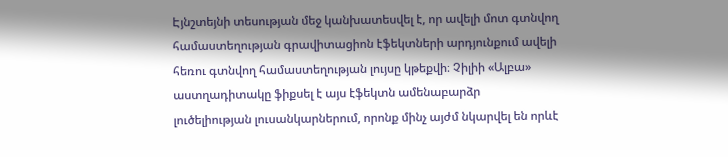Էյնշտեյնի տեսության մեջ կանխատեսվել է, որ ավելի մոտ գտնվող համաստեղության գրավիտացիոն էֆեկտների արդյունքում ավելի հեռու գտնվող համաստեղության լույսը կթեքվի։ Չիլիի «Ալբա» աստղադիտակը ֆիքսել է այս էֆեկտն ամենաբարձր լուծելիության լուսանկարներում, որոնք մինչ այժմ նկարվել են որևէ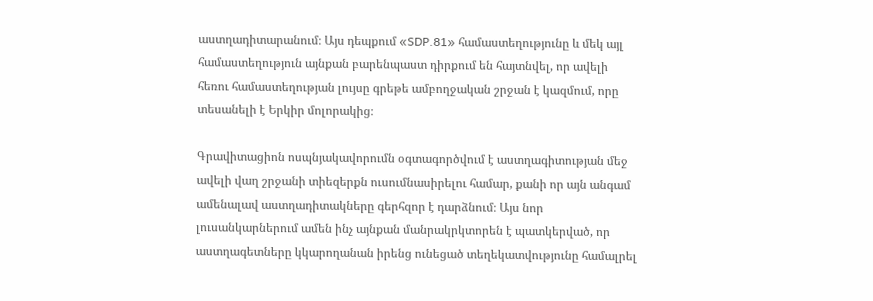աստղադիտարանում։ Այս դեպքում «SDP.81» համաստեղությունը և մեկ այլ համաստեղություն այնքան բարենպաստ դիրքում են հայտնվել, որ ավելի հեռու համաստեղության լույսը գրեթե ամբողջական շրջան է կազմում, որը տեսանելի է Երկիր մոլորակից։

Գրավիտացիոն ոսպնյակավորումն օգտագործվում է աստղագիտության մեջ ավելի վաղ շրջանի տիեզերքն ուսումնասիրելու համար, քանի որ այն անգամ ամենալավ աստղադիտակները գերհզոր է դարձնում։ Այս նոր լուսանկարներում ամեն ինչ այնքան մանրակրկտորեն է պատկերված, որ աստղագետները կկարողանան իրենց ունեցած տեղեկատվությունը համալրել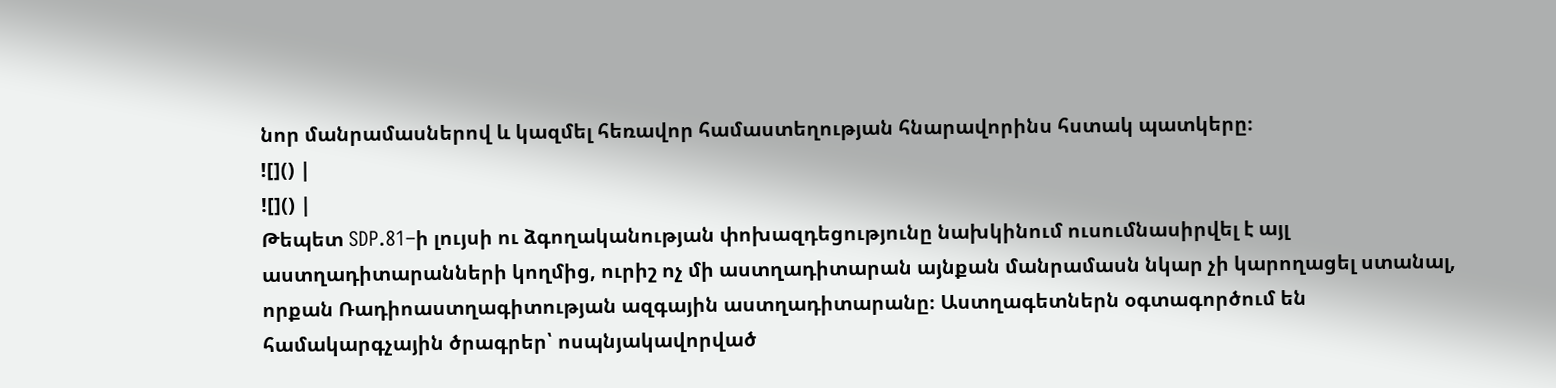նոր մանրամասներով և կազմել հեռավոր համաստեղության հնարավորինս հստակ պատկերը։
![]() |
![]() |
Թեպետ SDP.81–ի լույսի ու ձգողականության փոխազդեցությունը նախկինում ուսումնասիրվել է այլ աստղադիտարանների կողմից, ուրիշ ոչ մի աստղադիտարան այնքան մանրամասն նկար չի կարողացել ստանալ, որքան Ռադիոաստղագիտության ազգային աստղադիտարանը։ Աստղագետներն օգտագործում են համակարգչային ծրագրեր՝ ոսպնյակավորված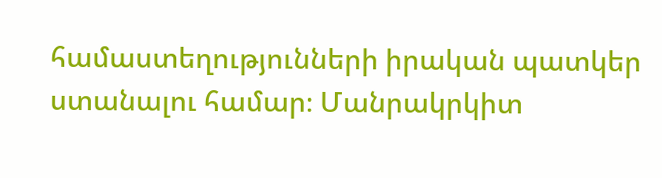համաստեղությունների իրական պատկեր ստանալու համար։ Մանրակրկիտ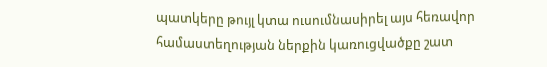պատկերը թույլ կտա ուսումնասիրել այս հեռավոր համաստեղության ներքին կառուցվածքը շատ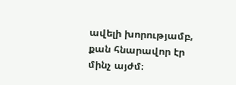ավելի խորությամբ, քան հնարավոր էր մինչ այժմ։